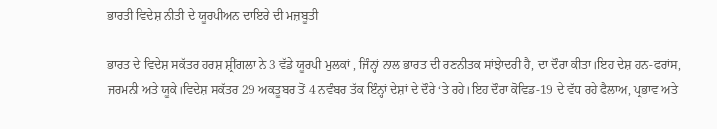ਭਾਰਤੀ ਵਿਦੇਸ਼ ਨੀਤੀ ਦੇ ਯੂਰਪੀਅਨ ਦਾਇਰੇ ਦੀ ਮਜ਼ਬੂਤੀ

ਭਾਰਤ ਦੇ ਵਿਦੇਸ਼ ਸਕੱਤਰ ਹਰਸ਼ ਸ਼੍ਰੀਂਗਲਾ ਨੇ 3 ਵੱਡੇ ਯੂਰਪੀ ਮੁਲਕਾਂ , ਜਿੰਨ੍ਹਾਂ ਨਾਲ ਭਾਰਤ ਦੀ ਰਣਨੀਤਕ ਸਾਂਝੇਾਦਰੀ ਹੈ, ਦਾ ਦੌਰਾ ਕੀਤਾ।ਇਹ ਦੇਸ਼ ਹਨ-ਫਰਾਂਸ, ਜਰਮਨੀ ਅਤੇ ਯੂਕੇ।ਵਿਦੇਸ਼ ਸਕੱਤਰ 29 ਅਕਤੂਬਰ ਤੋਂ 4 ਨਵੰਬਰ ਤੱਕ ਇੰਨ੍ਹਾਂ ਦੇਸ਼ਾਂ ਦੇ ਦੌਰੇ ‘ਤੇ ਰਹੇ।ਇਹ ਦੌਰਾ ਕੋਵਿਡ-19 ਦੇ ਵੱਧ ਰਹੇ ਫੈਲਾਅ, ਪ੍ਰਭਾਵ ਅਤੇ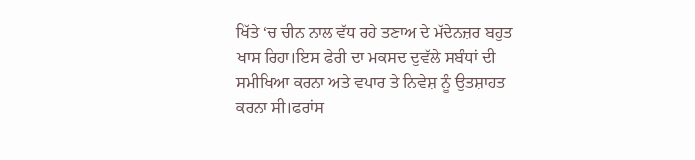ਖਿੱਤੇ ‘ਚ ਚੀਨ ਨਾਲ ਵੱਧ ਰਹੇ ਤਣਾਅ ਦੇ ਮੱਦੇਨਜ਼ਰ ਬਹੁਤ ਖਾਸ ਰਿਹਾ।ਇਸ ਫੇਰੀ ਦਾ ਮਕਸਦ ਦੁਵੱਲੇ ਸਬੰਧਾਂ ਦੀ ਸਮੀਖਿਆ ਕਰਨਾ ਅਤੇ ਵਪਾਰ ਤੇ ਨਿਵੇਸ਼ ਨੂੰ ਉਤਸ਼ਾਹਤ ਕਰਨਾ ਸੀ।ਫਰਾਂਸ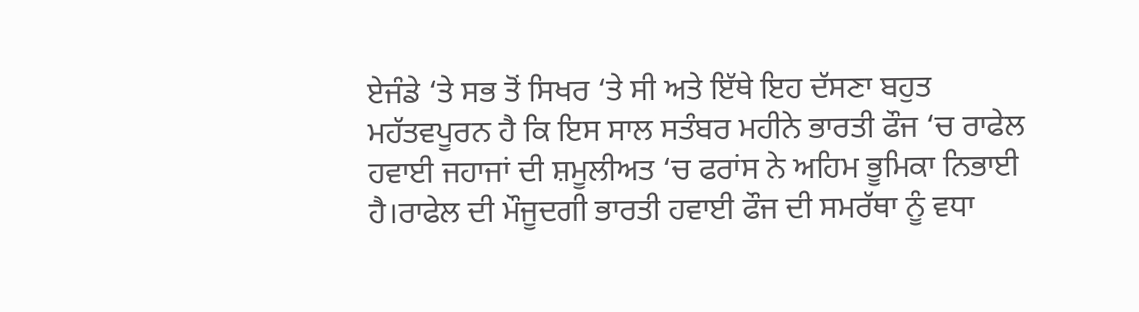ਏਜੰਡੇ ‘ਤੇ ਸਭ ਤੋਂ ਸਿਖਰ ‘ਤੇ ਸੀ ਅਤੇ ਇੱਥੇ ਇਹ ਦੱਸਣਾ ਬਹੁਤ ਮਹੱਤਵਪੂਰਨ ਹੈ ਕਿ ਇਸ ਸਾਲ ਸਤੰਬਰ ਮਹੀਨੇ ਭਾਰਤੀ ਫੌਜ ‘ਚ ਰਾਫੇਲ ਹਵਾਈ ਜਹਾਜਾਂ ਦੀ ਸ਼ਮੂਲੀਅਤ ‘ਚ ਫਰਾਂਸ ਨੇ ਅਹਿਮ ਭੂਮਿਕਾ ਨਿਭਾਈ ਹੈ।ਰਾਫੇਲ ਦੀ ਮੌਜੂਦਗੀ ਭਾਰਤੀ ਹਵਾਈ ਫੌਜ ਦੀ ਸਮਰੱਥਾ ਨੂੰ ਵਧਾ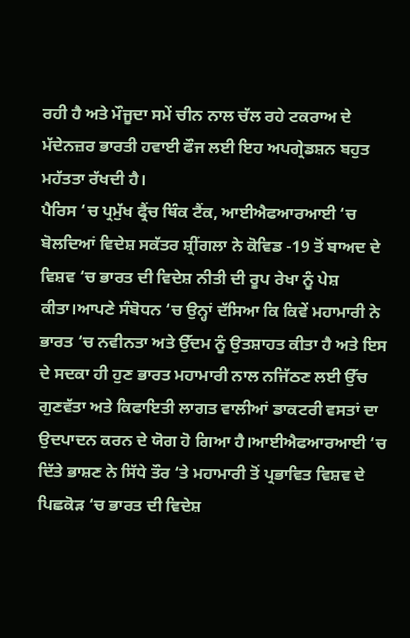ਰਹੀ ਹੈ ਅਤੇ ਮੌਜੂਦਾ ਸਮੇਂ ਚੀਨ ਨਾਲ ਚੱਲ ਰਹੇ ਟਕਰਾਅ ਦੇ ਮੱਦੇਨਜ਼ਰ ਭਾਰਤੀ ਹਵਾਈ ਫੌਜ ਲਈ ਇਹ ਅਪਗ੍ਰੇਡਸ਼ਨ ਬਹੁਤ ਮਹੱਤਤਾ ਰੱਖਦੀ ਹੈ।
ਪੈਰਿਸ ‘ਚ ਪ੍ਰਮੁੱਖ ਫ੍ਰੈਂਚ ਥਿੰਕ ਟੈਂਕ, ਆਈਐਫਆਰਆਈ ‘ਚ ਬੋਲਦਿਆਂ ਵਿਦੇਸ਼ ਸਕੱਤਰ ਸ਼੍ਰੀਂਗਲਾ ਨੇ ਕੋਵਿਡ -19 ਤੋਂ ਬਾਅਦ ਦੇ ਵਿਸ਼ਵ ‘ਚ ਭਾਰਤ ਦੀ ਵਿਦੇਸ਼ ਨੀਤੀ ਦੀ ਰੂਪ ਰੇਖਾ ਨੂੰ ਪੇਸ਼ ਕੀਤਾ।ਆਪਣੇ ਸੰਬੋਧਨ ‘ਚ ਉਨ੍ਹਾਂ ਦੱਸਿਆ ਕਿ ਕਿਵੇਂ ਮਹਾਮਾਰੀ ਨੇ ਭਾਰਤ ‘ਚ ਨਵੀਨਤਾ ਅਤੇ ਉੱਦਮ ਨੂੰ ਉਤਸ਼ਾਹਤ ਕੀਤਾ ਹੈ ਅਤੇ ਇਸ ਦੇ ਸਦਕਾ ਹੀ ਹੁਣ ਭਾਰਤ ਮਹਾਮਾਰੀ ਨਾਲ ਨਜਿੱਠਣ ਲਈ ਉੱਚ ਗੁਣਵੱਤਾ ਅਤੇ ਕਿਫਾਇਤੀ ਲਾਗਤ ਵਾਲੀਆਂ ਡਾਕਟਰੀ ਵਸਤਾਂ ਦਾ ਉਦਪਾਦਨ ਕਰਨ ਦੇ ਯੋਗ ਹੋ ਗਿਆ ਹੈ।ਆਈਐਫਆਰਆਈ ‘ਚ ਦਿੱਤੇ ਭਾਸ਼ਣ ਨੇ ਸਿੱਧੇ ਤੌਰ ‘ਤੇ ਮਹਾਮਾਰੀ ਤੋਂ ਪ੍ਰਭਾਵਿਤ ਵਿਸ਼ਵ ਦੇ ਪਿਛਕੋੜ ‘ਚ ਭਾਰਤ ਦੀ ਵਿਦੇਸ਼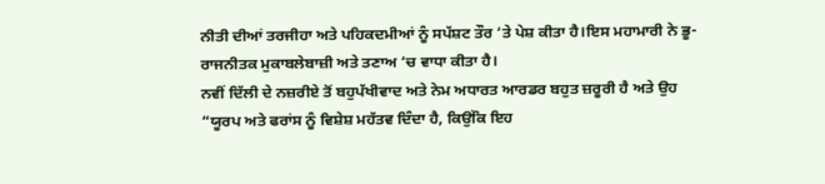ਨੀਤੀ ਦੀਆਂ ਤਰਜੀਹਾ ਅਤੇ ਪਹਿਕਦਮੀਆਂ ਨੂੰ ਸਪੱਸ਼ਟ ਤੌਰ ‘ਤੇ ਪੇਸ਼ ਕੀਤਾ ਹੈ।ਇਸ ਮਹਾਮਾਰੀ ਨੇ ਭੂ-ਰਾਜਨੀਤਕ ਮੁਕਾਬਲੇਬਾਜ਼ੀ ਅਤੇ ਤਣਾਅ ‘ਚ ਵਾਧਾ ਕੀਤਾ ਹੈ।
ਨਵੀਂ ਦਿੱਲੀ ਦੇ ਨਜ਼ਰੀਏ ਤੋਂ ਬਹੁਪੱਖੀਵਾਦ ਅਤੇ ਨੇਮ ਅਧਾਰਤ ਆਰਡਰ ਬਹੁਤ ਜ਼ਰੂਰੀ ਹੈ ਅਤੇ ਉਹ “ਯੂਰਪ ਅਤੇ ਫਰਾਂਸ ਨੂੰ ਵਿਸ਼ੇਸ਼ ਮਹੱਤਵ ਦਿੰਦਾ ਹੈ, ਕਿਉਂਕਿ ਇਹ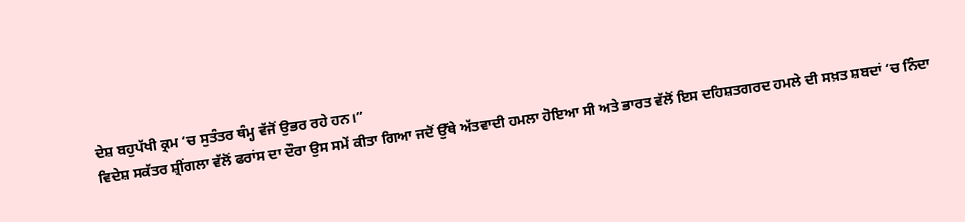ਦੇਸ਼ ਬਹੁਪੱਖੀ ਕ੍ਰਮ ‘ਚ ਸੁਤੰਤਰ ਥੰਮ੍ਹ ਵੱਜੋਂ ਉਭਰ ਰਹੇ ਹਨ।”
ਵਿਦੇਸ਼ ਸਕੱਤਰ ਸ਼੍ਰੀਂਗਲਾ ਵੱਲੋਂ ਫਰਾਂਸ ਦਾ ਦੌਰਾ ਉਸ ਸਮੇਂ ਕੀਤਾ ਗਿਆ ਜਦੋਂ ਉੱਥੇ ਅੱਤਵਾਦੀ ਹਮਲਾ ਹੋਇਆ ਸੀ ਅਤੇ ਭਾਰਤ ਵੱਲੋਂ ਇਸ ਦਹਿਸ਼ਤਗਰਦ ਹਮਲੇ ਦੀ ਸਖ਼ਤ ਸ਼ਬਦਾਂ ‘ਚ ਨਿੰਦਾ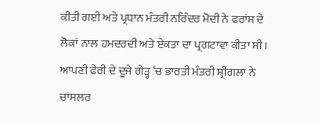ਕੀਤੀ ਗਈ ਅਤੇ ਪ੍ਰਧਾਨ ਮੰਤਰੀ ਨਰਿੰਦਰ ਮੋਦੀ ਨੇ ਫਰਾਂਸ ਦੇ ਲੋਕਾਂ ਨਾਲ ਹਮਦਰਦੀ ਅਤੇ ਏਕਤਾ ਦਾ ਪ੍ਰਗਟਾਵਾ ਕੀਤਾ ਸੀ।
ਆਪਣੀ ਫੇਰੀ ਦੇ ਦੂਜੇ ਗੇੜ੍ਹ ‘ਚ ਭਾਰਤੀ ਮੰਤਰੀ ਸ਼੍ਰੀਂਗਲਾ ਨੇ ਚਾਂਸਲਰ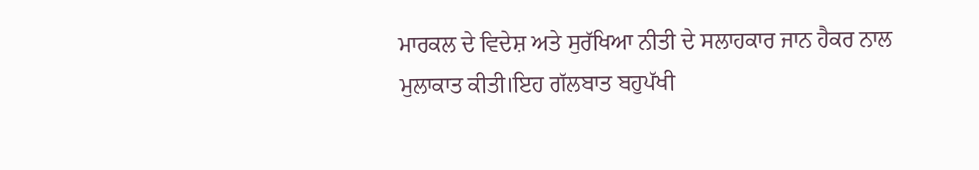ਮਾਰਕਲ ਦੇ ਵਿਦੇਸ਼ ਅਤੇ ਸੁਰੱਖਿਆ ਨੀਤੀ ਦੇ ਸਲਾਹਕਾਰ ਜਾਨ ਹੈਕਰ ਨਾਲ ਮੁਲਾਕਾਤ ਕੀਤੀ।ਇਹ ਗੱਲਬਾਤ ਬਹੁਪੱਖੀ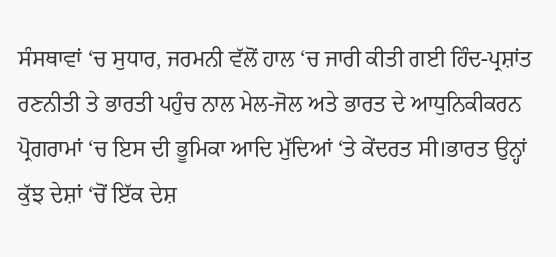ਸੰਸਥਾਵਾਂ ‘ਚ ਸੁਧਾਰ, ਜਰਮਨੀ ਵੱਲੋਂ ਹਾਲ ‘ਚ ਜਾਰੀ ਕੀਤੀ ਗਈ ਹਿੰਦ-ਪ੍ਰਸ਼ਾਂਤ ਰਣਨੀਤੀ ਤੇ ਭਾਰਤੀ ਪਹੁੰਚ ਨਾਲ ਮੇਲ-ਜੋਲ ਅਤੇ ਭਾਰਤ ਦੇ ਆਧੁਨਿਕੀਕਰਨ ਪ੍ਰੋਗਰਾਮਾਂ ‘ਚ ਇਸ ਦੀ ਭੂਮਿਕਾ ਆਦਿ ਮੁੱਦਿਆਂ ‘ਤੇ ਕੇਂਦਰਤ ਸੀ।ਭਾਰਤ ਉਨ੍ਹਾਂ ਕੁੱਝ ਦੇਸ਼ਾਂ ‘ਚੋਂ ਇੱਕ ਦੇਸ਼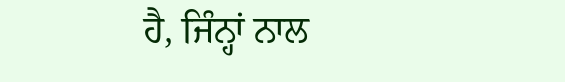ਹੈ, ਜਿੰਨ੍ਹਾਂ ਨਾਲ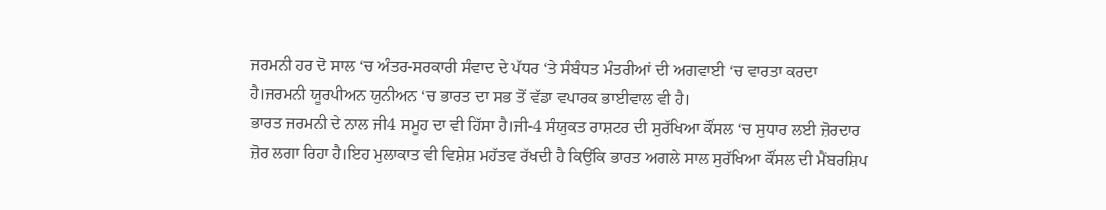ਜਰਮਨੀ ਹਰ ਦੋ ਸਾਲ ‘ਚ ਅੰਤਰ-ਸਰਕਾਰੀ ਸੰਵਾਦ ਦੇ ਪੱਧਰ ‘ਤੇ ਸੰਬੰਧਤ ਮੰਤਰੀਆਂ ਦੀ ਅਗਵਾਈ ‘ਚ ਵਾਰਤਾ ਕਰਦਾ ਹੈ।ਜਰਮਨੀ ਯੂਰਪੀਅਨ ਯੁਨੀਅਨ ‘ਚ ਭਾਰਤ ਦਾ ਸਭ ਤੋਂ ਵੱਡਾ ਵਪਾਰਕ ਭਾਈਵਾਲ ਵੀ ਹੈ।
ਭਾਰਤ ਜਰਮਨੀ ਦੇ ਨਾਲ ਜੀ4 ਸਮੂਹ ਦਾ ਵੀ ਹਿੱਸਾ ਹੈ।ਜੀ-4 ਸੰਯੁਕਤ ਰਾਸ਼ਟਰ ਦੀ ਸੁਰੱਖਿਆ ਕੌਂਸਲ ‘ਚ ਸੁਧਾਰ ਲਈ ਜ਼ੋਰਦਾਰ ਜ਼ੋਰ ਲਗਾ ਰਿਹਾ ਹੈ।ਇਹ ਮੁਲਾਕਾਤ ਵੀ ਵਿਸ਼ੇਸ਼ ਮਹੱਤਵ ਰੱਖਦੀ ਹੈ ਕਿਉਂਕਿ ਭਾਰਤ ਅਗਲੇ ਸਾਲ ਸੁਰੱਖਿਆ ਕੌਂਸਲ ਦੀ ਮੈਂਬਰਸ਼ਿਪ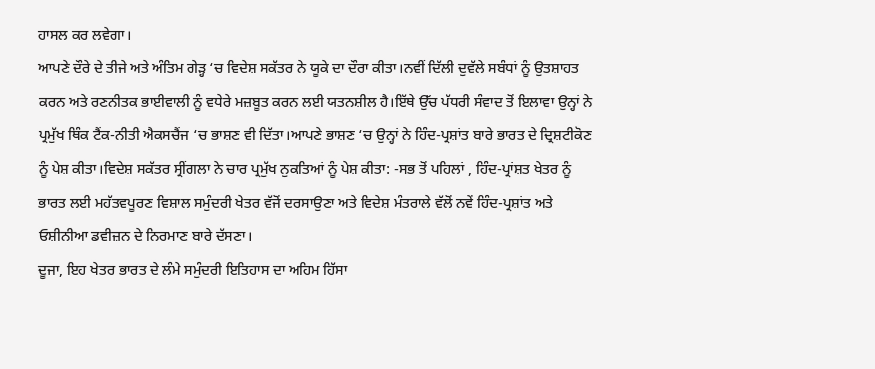ਹਾਸਲ ਕਰ ਲਵੇਗਾ।
ਆਪਣੇ ਦੌਰੇ ਦੇ ਤੀਜੇ ਅਤੇ ਅੰਤਿਮ ਗੇੜ੍ਹ ‘ਚ ਵਿਦੇਸ਼ ਸਕੱਤਰ ਨੇ ਯੂਕੇ ਦਾ ਦੌਰਾ ਕੀਤਾ।ਨਵੀਂ ਦਿੱਲੀ ਦੁਵੱਲੇ ਸਬੰਧਾਂ ਨੂੰ ਉਤਸ਼ਾਹਤ ਕਰਨ ਅਤੇ ਰਣਨੀਤਕ ਭਾਈਵਾਲੀ ਨੂੰ ਵਧੇਰੇ ਮਜ਼ਬੂਤ ਕਰਨ ਲਈ ਯਤਨਸ਼ੀਲ ਹੈ।ਇੱਥੇ ਉੱਚ ਪੱਧਰੀ ਸੰਵਾਦ ਤੋਂ ਇਲਾਵਾ ਉਨ੍ਹਾਂ ਨੇ ਪ੍ਰਮੁੱਖ ਥਿੰਕ ਟੈਂਕ-ਨੀਤੀ ਐਕਸਚੈਂਜ ‘ਚ ਭਾਸ਼ਣ ਵੀ ਦਿੱਤਾ।ਆਪਣੇ ਭਾਸ਼ਣ ‘ਚ ਉਨ੍ਹਾਂ ਨੇ ਹਿੰਦ-ਪ੍ਰਸ਼ਾਂਤ ਬਾਰੇ ਭਾਰਤ ਦੇ ਦ੍ਰਿਸ਼ਟੀਕੋਣ ਨੂੰ ਪੇਸ਼ ਕੀਤਾ।ਵਿਦੇਸ਼ ਸਕੱਤਰ ਸ੍ਰੀਂਗਲਾ ਨੇ ਚਾਰ ਪ੍ਰਮੁੱਖ ਨੁਕਤਿਆਂ ਨੂੰ ਪੇਸ਼ ਕੀਤਾ: -ਸਭ ਤੋਂ ਪਹਿਲਾਂ , ਹਿੰਦ-ਪ੍ਰਾਂਸ਼ਤ ਖੇਤਰ ਨੂੰ ਭਾਰਤ ਲਈ ਮਹੱਤਵਪੂਰਣ ਵਿਸ਼ਾਲ ਸਮੁੰਦਰੀ ਖੇਤਰ ਵੱਜੋਂ ਦਰਸਾਉਣਾ ਅਤੇ ਵਿਦੇਸ਼ ਮੰਤਰਾਲੇ ਵੱਲੋਂ ਨਵੇਂ ਹਿੰਦ-ਪ੍ਰਸ਼ਾਂਤ ਅਤੇ ਓਸ਼ੀਨੀਆ ਡਵੀਜ਼ਨ ਦੇ ਨਿਰਮਾਣ ਬਾਰੇ ਦੱਸਣਾ।
ਦੂਜਾ, ਇਹ ਖੇਤਰ ਭਾਰਤ ਦੇ ਲੰਮੇ ਸਮੁੰਦਰੀ ਇਤਿਹਾਸ ਦਾ ਅਹਿਮ ਹਿੱਸਾ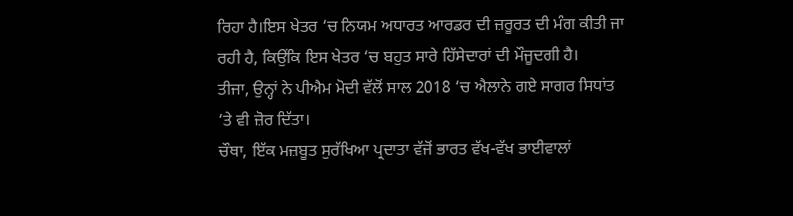ਰਿਹਾ ਹੈ।ਇਸ ਖੇਤਰ ‘ਚ ਨਿਯਮ ਅਧਾਰਤ ਆਰਡਰ ਦੀ ਜ਼ਰੂਰਤ ਦੀ ਮੰਗ ਕੀਤੀ ਜਾ ਰਹੀ ਹੈ, ਕਿਉਂਕਿ ਇਸ ਖੇਤਰ ‘ਚ ਬਹੁਤ ਸਾਰੇ ਹਿੱਸੇਦਾਰਾਂ ਦੀ ਮੌਜੂਦਗੀ ਹੈ।
ਤੀਜਾ, ਉਨ੍ਹਾਂ ਨੇ ਪੀਐਮ ਮੋਦੀ ਵੱਲੋਂ ਸਾਲ 2018 ‘ਚ ਐਲਾਨੇ ਗਏ ਸਾਗਰ ਸਿਧਾਂਤ ‘ਤੇ ਵੀ ਜ਼ੋਰ ਦਿੱਤਾ।
ਚੌਥਾ, ਇੱਕ ਮਜ਼ਬੂਤ ਸੁਰੱਖਿਆ ਪ੍ਰਦਾਤਾ ਵੱਜੋਂ ਭਾਰਤ ਵੱਖ-ਵੱਖ ਭਾਈਵਾਲਾਂ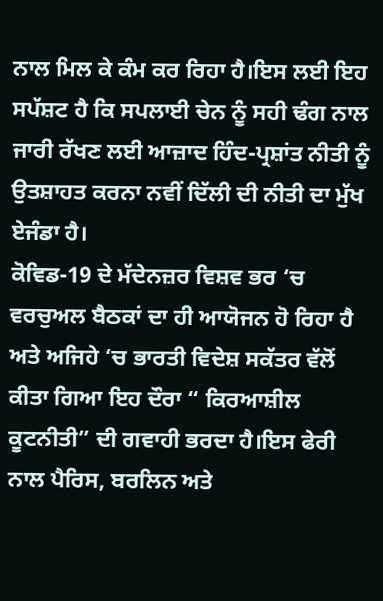ਨਾਲ ਮਿਲ ਕੇ ਕੰਮ ਕਰ ਰਿਹਾ ਹੈ।ਇਸ ਲਈ ਇਹ ਸਪੱਸ਼ਟ ਹੈ ਕਿ ਸਪਲਾਈ ਚੇਨ ਨੂੰ ਸਹੀ ਢੰਗ ਨਾਲ ਜਾਰੀ ਰੱਖਣ ਲਈ ਆਜ਼ਾਦ ਹਿੰਦ-ਪ੍ਰਸ਼ਾਂਤ ਨੀਤੀ ਨੂੰ ਉਤਸ਼ਾਹਤ ਕਰਨਾ ਨਵੀਂ ਦਿੱਲੀ ਦੀ ਨੀਤੀ ਦਾ ਮੁੱਖ ਏਜੰਡਾ ਹੈ।
ਕੋਵਿਡ-19 ਦੇ ਮੱਦੇਨਜ਼ਰ ਵਿਸ਼ਵ ਭਰ ‘ਚ ਵਰਚੁਅਲ ਬੈਠਕਾਂ ਦਾ ਹੀ ਆਯੋਜਨ ਹੋ ਰਿਹਾ ਹੈ ਅਤੇ ਅਜਿਹੇ ‘ਚ ਭਾਰਤੀ ਵਿਦੇਸ਼ ਸਕੱਤਰ ਵੱਲੋਂ ਕੀਤਾ ਗਿਆ ਇਹ ਦੌਰਾ “ ਕਿਰਆਸ਼ੀਲ ਕੂਟਨੀਤੀ” ਦੀ ਗਵਾਹੀ ਭਰਦਾ ਹੈ।ਇਸ ਫੇਰੀ ਨਾਲ ਪੈਰਿਸ, ਬਰਲਿਨ ਅਤੇ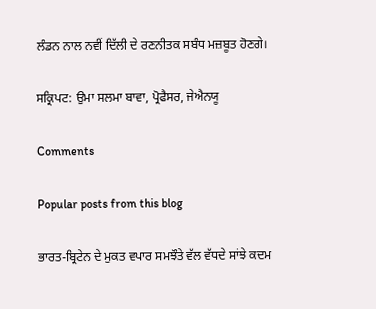ਲੰਡਨ ਨਾਲ ਨਵੀਂ ਦਿੱਲੀ ਦੇ ਰਣਨੀਤਕ ਸਬੰਧ ਮਜ਼ਬੂਤ ਹੋਣਗੇ।

ਸਕ੍ਰਿਪਟ: ਉਮਾ ਸਲਮਾ ਬਾਵਾ, ਪ੍ਰੋਫੈਸਰ, ਜੇਐਨਯੂ

Comments

Popular posts from this blog

ਭਾਰਤ-ਬ੍ਰਿਟੇਨ ਦੇ ਮੁਕਤ ਵਪਾਰ ਸਮਝੌਤੇ ਵੱਲ ਵੱਧਦੇ ਸਾਂਝੇ ਕਦਮ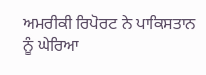ਅਮਰੀਕੀ ਰਿਪੋਰਟ ਨੇ ਪਾਕਿਸਤਾਨ ਨੂੰ ਘੇਰਿਆ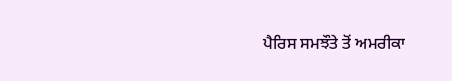ਪੈਰਿਸ ਸਮਝੌਤੇ ਤੋਂ ਅਮਰੀਕਾ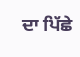ਦਾ ਪਿੱਛੇ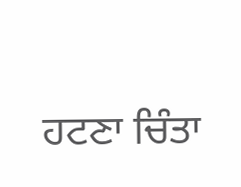ਹਟਣਾ ਚਿੰਤਾ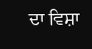ਦਾ ਵਿਸ਼ਾ